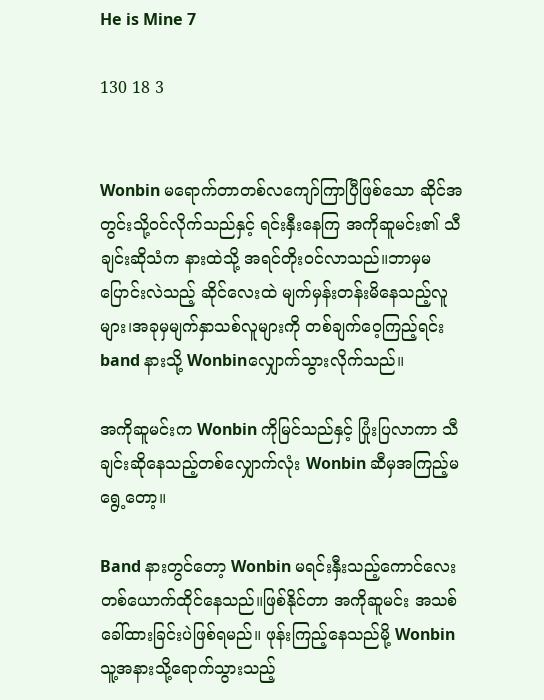He is Mine 7

130 18 3


Wonbin မရောက်တာတစ်လကျော်ကြာပြီဖြစ်သော ဆိုင်အတွင်းသို့ဝင်လိုက်သည်နှင့် ရင်းနှီးနေကြ အကိုဆူမင်း၏ သီချင်းဆိုသံက နားထဲသို့ အရင်တိုးဝင်လာသည်။ဘာမှမပြောင်းလဲသည့် ဆိုင်လေးထဲ မျက်မှန်းတန်းမိနေသည့်လူများ၊အခုမှမျက်နှာသစ်လူများကို တစ်ချက်ဝေ့ကြည့်ရင်း band နားသို့ Wonbinလျှောက်သွားလိုက်သည်။

အကိုဆူမင်းက Wonbin ကိုမြင်သည်နှင့် ပြုံးပြလာကာ သီချင်းဆိုနေသည့်တစ်လျှောက်လုံး Wonbin ဆီမှအကြည့်မရွေ့တော့။

Band နားတွင်တော့ Wonbin မရင်းနှီးသည့်ကောင်လေးတစ်ယောက်ထိုင်နေသည်။ဖြစ်နိုင်တာ အကိုဆူမင်း အသစ်ခေါ်ထားခြင်းပဲဖြစ်ရမည်။ ဖုန်းကြည့်နေသည်မို့ Wonbin သူ့အနားသို့ရောက်သွားသည့်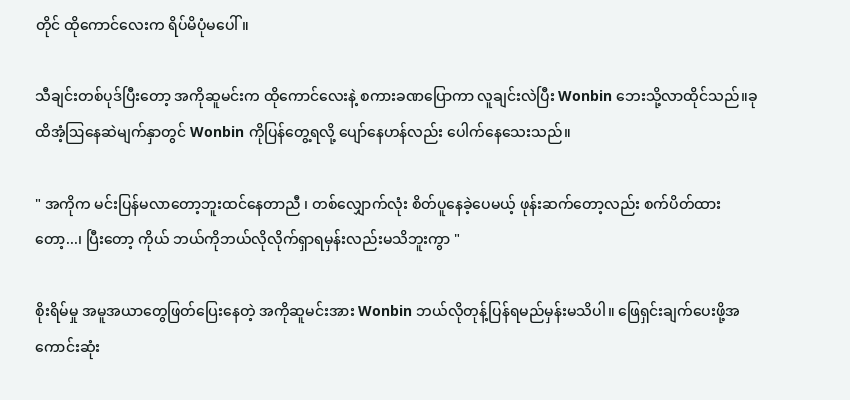တိုင် ထိုကောင်လေးက ရိပ်မိပုံမပေါ်။

သီချင်းတစ်ပုဒ်ပြီးတော့ အကိုဆူမင်းက ထိုကောင်လေးနဲ့ စကားခဏပြောကာ လူချင်းလဲပြီး Wonbin ဘေးသို့လာထိုင်သည်။ခုထိအံ့ဩနေဆဲမျက်နှာတွင် Wonbin ကိုပြန်တွေ့ရလို့ ပျော်နေဟန်လည်း ပေါက်နေသေးသည်။

" အကိုက မင်းပြန်မလာတော့ဘူးထင်နေတာညီ ၊ တစ်လျှောက်လုံး စိတ်ပူနေခဲ့ပေမယ့် ဖုန်းဆက်တော့လည်း စက်ပိတ်ထားတော့...၊ ပြီးတော့ ကိုယ် ဘယ်ကိုဘယ်လိုလိုက်ရှာရမှန်းလည်းမသိဘူးကွာ "

စိုးရိမ်မှု အမူအယာတွေဖြတ်ပြေးနေတဲ့ အကိုဆူမင်းအား Wonbin ဘယ်လိုတုန့်ပြန်ရမည်မှန်းမသိပါ။ ဖြေရှင်းချက်ပေးဖို့အကောင်းဆုံး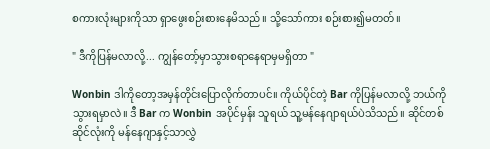စကားလုံးများကိုသာ ရှာဖွေးစဉ်းစားနေမိသည်။ သို့သော်ကား စဉ်းစား၍မတတ်။

" ဒီကိုပြန်မလာလို့... ကျွန်တော့်မှာသွားစရာနေရာမှမရှိတာ "

Wonbin ဒါ‌ကိုတော့အမှန်တိုင်းပြောလိုက်တာပင်။ ကိုယ်ပိုင်တဲ့ Bar ကိုပြန်မလာလို့ ဘယ်ကိုသွားရမှာလဲ။ ဒီ Bar က Wonbin အပိုင်မှန်း သူရယ် သူ့မန်နေဂျာရယ်ပဲသိသည်။ ဆိုင်တစ်ဆိုင်လုံးကို မန်နေဂျာနှင့်သာလွှဲ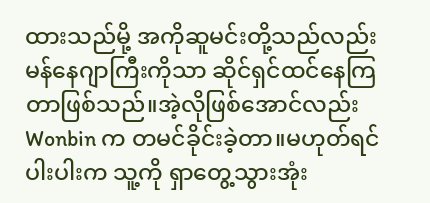ထားသည်မို့ အကိုဆူမင်းတို့သည်လည်း မန်နေဂျာကြီးကိုသာ ဆိုင်ရှင်ထင်နေကြတာဖြစ်သည်။အဲ့လိုဖြစ်အောင်လည်း Wonbin က တမင်ခိုင်းခဲ့တာ။မဟုတ်ရင် ပါးပါးက သူ့ကို ရှာတွေ့သွားအုံး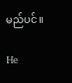မည်ပင်။

He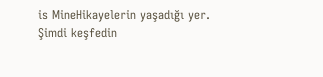is MineHikayelerin yaşadığı yer. Şimdi keşfedin